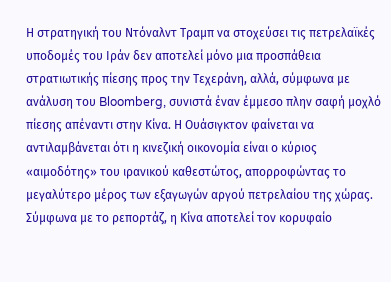Η στρατηγική του Ντόναλντ Τραμπ να στοχεύσει τις πετρελαϊκές υποδομές του Ιράν δεν αποτελεί μόνο μια προσπάθεια στρατιωτικής πίεσης προς την Τεχεράνη, αλλά, σύμφωνα με ανάλυση του Bloomberg, συνιστά έναν έμμεσο πλην σαφή μοχλό πίεσης απέναντι στην Κίνα. Η Ουάσιγκτον φαίνεται να αντιλαμβάνεται ότι η κινεζική οικονομία είναι ο κύριος «αιμοδότης» του ιρανικού καθεστώτος, απορροφώντας το μεγαλύτερο μέρος των εξαγωγών αργού πετρελαίου της χώρας.
Σύμφωνα με το ρεπορτάζ, η Κίνα αποτελεί τον κορυφαίο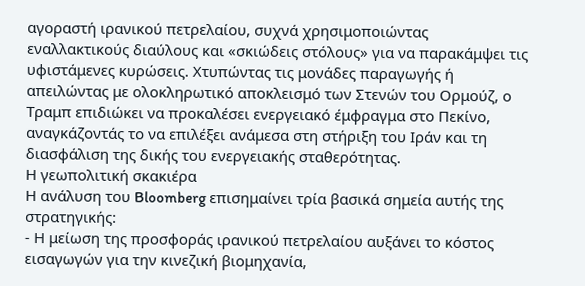αγοραστή ιρανικού πετρελαίου, συχνά χρησιμοποιώντας εναλλακτικούς διαύλους και «σκιώδεις στόλους» για να παρακάμψει τις υφιστάμενες κυρώσεις. Χτυπώντας τις μονάδες παραγωγής ή απειλώντας με ολοκληρωτικό αποκλεισμό των Στενών του Ορμούζ, ο Τραμπ επιδιώκει να προκαλέσει ενεργειακό έμφραγμα στο Πεκίνο, αναγκάζοντάς το να επιλέξει ανάμεσα στη στήριξη του Ιράν και τη διασφάλιση της δικής του ενεργειακής σταθερότητας.
Η γεωπολιτική σκακιέρα
Η ανάλυση του Bloomberg επισημαίνει τρία βασικά σημεία αυτής της στρατηγικής:
- Η μείωση της προσφοράς ιρανικού πετρελαίου αυξάνει το κόστος εισαγωγών για την κινεζική βιομηχανία,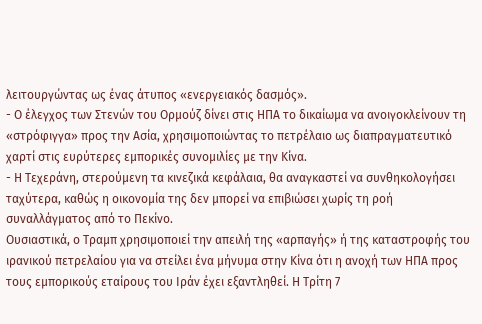λειτουργώντας ως ένας άτυπος «ενεργειακός δασμός».
- Ο έλεγχος των Στενών του Ορμούζ δίνει στις ΗΠΑ το δικαίωμα να ανοιγοκλείνουν τη «στρόφιγγα» προς την Ασία, χρησιμοποιώντας το πετρέλαιο ως διαπραγματευτικό χαρτί στις ευρύτερες εμπορικές συνομιλίες με την Κίνα.
- Η Τεχεράνη, στερούμενη τα κινεζικά κεφάλαια, θα αναγκαστεί να συνθηκολογήσει ταχύτερα, καθώς η οικονομία της δεν μπορεί να επιβιώσει χωρίς τη ροή συναλλάγματος από το Πεκίνο.
Ουσιαστικά, ο Τραμπ χρησιμοποιεί την απειλή της «αρπαγής» ή της καταστροφής του ιρανικού πετρελαίου για να στείλει ένα μήνυμα στην Κίνα ότι η ανοχή των ΗΠΑ προς τους εμπορικούς εταίρους του Ιράν έχει εξαντληθεί. Η Τρίτη 7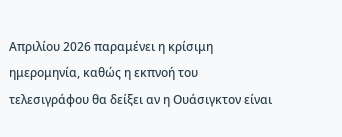Απριλίου 2026 παραμένει η κρίσιμη ημερομηνία, καθώς η εκπνοή του τελεσιγράφου θα δείξει αν η Ουάσιγκτον είναι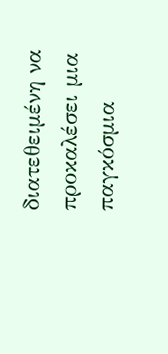διατεθειμένη να προκαλέσει μια παγκόσμια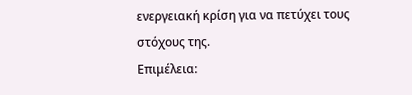ενεργειακή κρίση για να πετύχει τους στόχους της.
Επιμέλεια: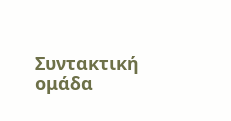Συντακτική ομάδα